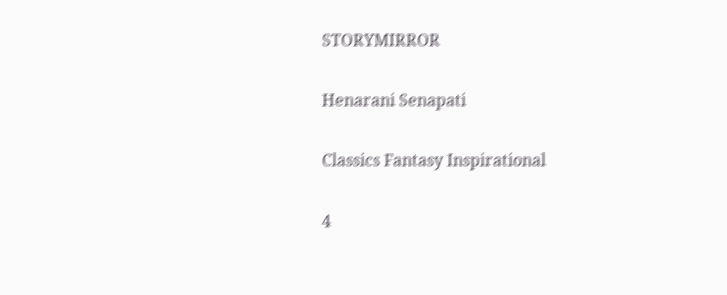STORYMIRROR

Henarani Senapati

Classics Fantasy Inspirational

4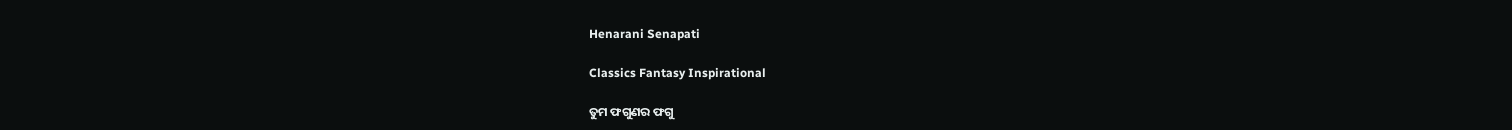Henarani Senapati

Classics Fantasy Inspirational

ତୁମ ଫଗୁଣର ଫଗୁ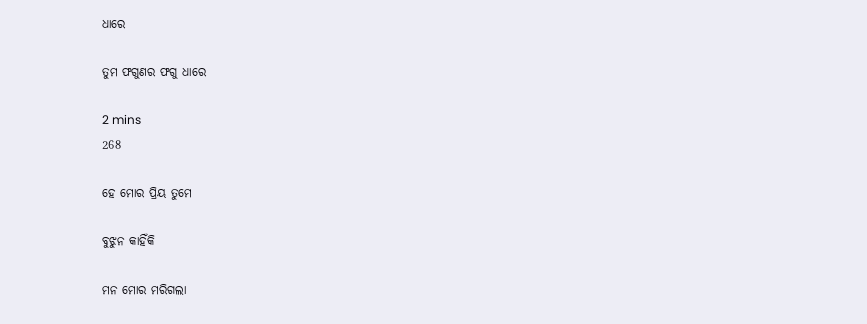ଧାରେ

ତୁମ ଫଗୁଣର ଫଗୁ ଧାରେ

2 mins
268

ହେ ମୋର ପ୍ରିୟ ତୁମେ

ବୁଝୁନ କାହିଁକି

ମନ ମୋର ମରିଗଲା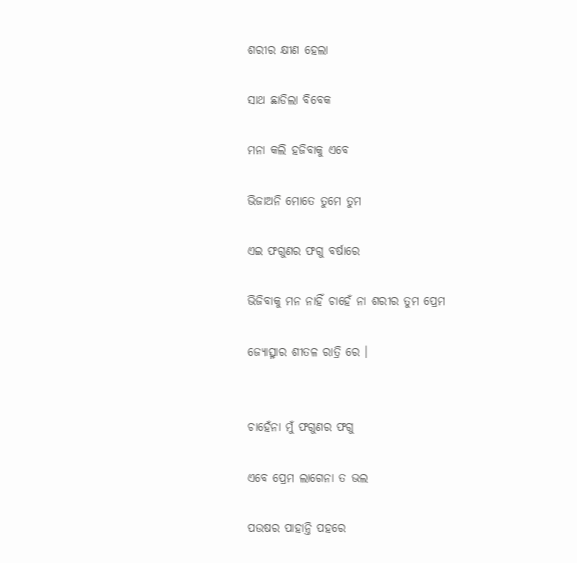ଶରୀର କ୍ଷୀଣ ହେଲା

ସାଥ ଛାଡିଲା ବିବେକ

ମନା କଲି ହଜିବାକୁ ଏବେ

ଭିଜାଅନି ମୋତେ ତୁମେ ତୁମ

ଏଇ ଫଗୁଣର ଫଗୁ ବର୍ଷାରେ

ଭିଜିବାକୁ ମନ ନାହିଁ ଚାହେଁ ନା ଶରୀର ତୁମ ପ୍ରେମ

ଜ୍ୟୋତ୍ସ୍ନାର ଶୀତଳ ରାତ୍ରି ରେ ।


ଚାହେଁନା ମୁଁ ଫଗୁଣର ଫଗୁ

ଏବେ ପ୍ରେମ ଲାଗେନା ତ ଭଲ

ପଉଷର ପାହାନ୍ତି ପହରେ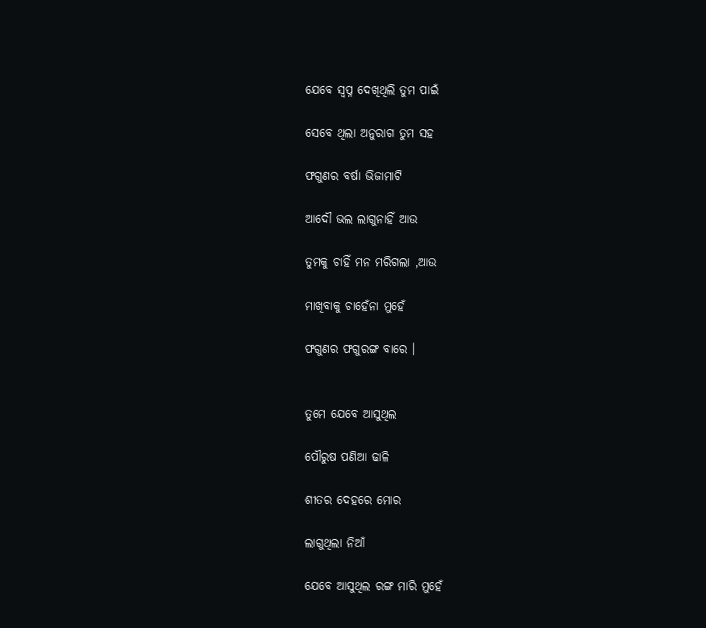ଯେବେ ସ୍ବପ୍ନ ଦେଖିଥିଲି ତୁମ ପାଇଁ

ସେବେ ଥିଲା ଅନୁରାଗ ତୁମ ସହ

ଫଗୁଣର ବର୍ଷା ଭିଜାମାଟି

ଆଦୌ ଭଲ ଲାଗୁନାହିଁ ଆଉ

ତୁମକୁ ଚାହିଁ ମନ ମରିଗଲା ,ଆଉ

ମାଖିବାକୁ ଚାହେଁନା ମୁହେଁ

ଫଗୁଣର ଫଗୁରଙ୍ଗ ବାରେ ।


ତୁମେ ଯେବେ ଆସୁଥିଲ

ପୌରୁଷ ପଣିଆ ଢାଳି

ଶୀତର ଦେହରେ ମୋର

ଲାଗୁଥିଲା ନିଆଁ

ଯେବେ ଆସୁଥିଲ ରଙ୍ଗ ମାରି ମୁହେଁ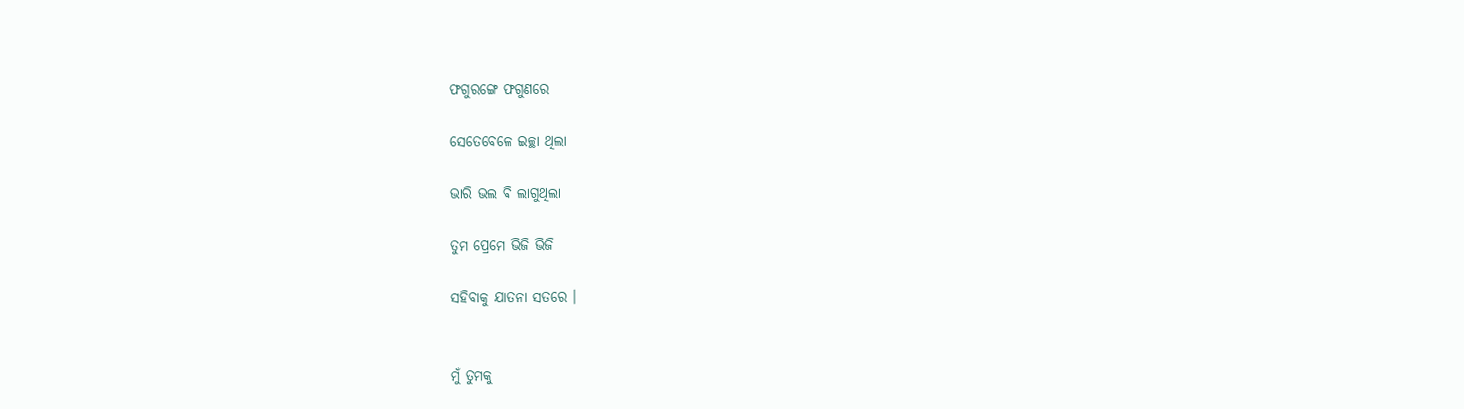ଫଗୁରଙ୍ଗେ ଫଗୁଣରେ

ସେତେବେଳେ ଇଚ୍ଛା ଥିଲା

ଭାରି ଭଲ ଵି ଲାଗୁଥିଲା

ତୁମ ପ୍ରେମେ ଭିଜି ଭିଜି

ସହିବାକୁ ଯାତନା ସତରେ ।


ମୁଁ ତୁମକୁ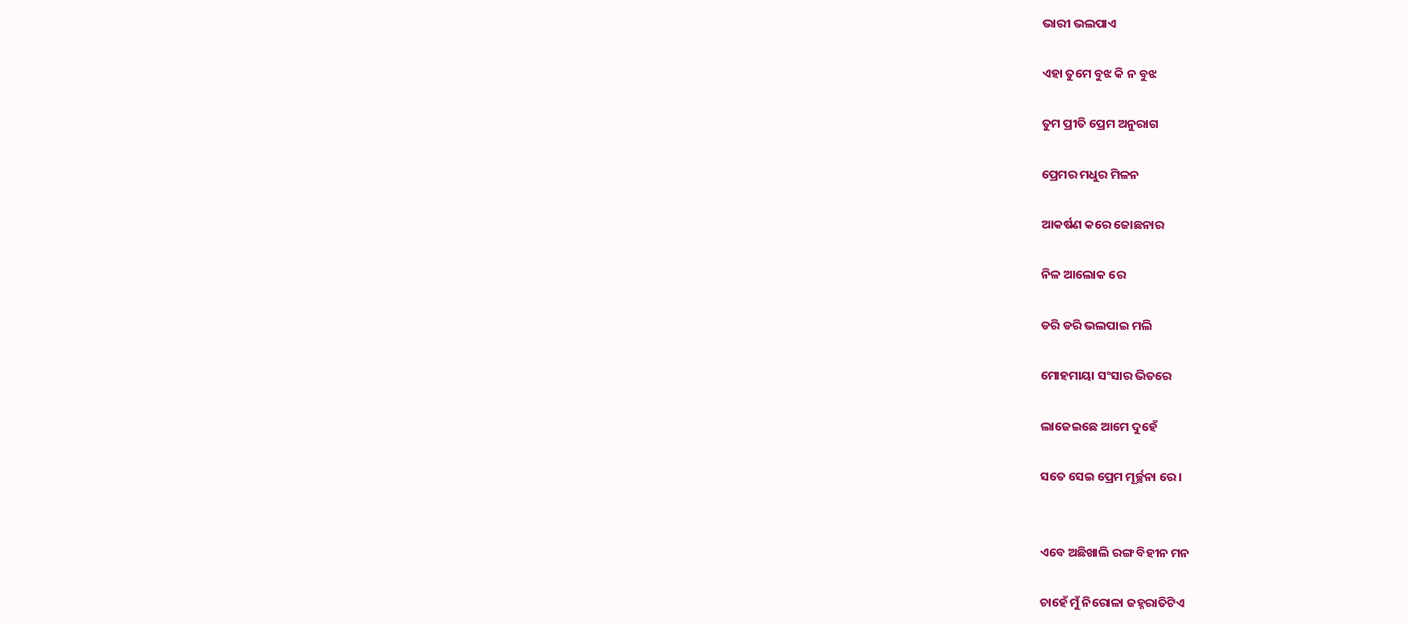ଭାରୀ ଭଲପାଏ

ଏହା ତୁମେ ବୁଝ କି ନ ବୁଝ

ତୁମ ପ୍ରୀତି ପ୍ରେମ ଅନୁରାଗ

ପ୍ରେମର ମଧୁର ମିଳନ

ଆକର୍ଷଣ କରେ ଜୋଛନାର

ନିଳ ଆଲୋକ ରେ

ଡରି ଡରି ଭଲପାଇ ମଲି

ମୋହମାୟା ସଂସାର ଭିତରେ

ଲାଜେଇଛେ ଆମେ ଦୁହେଁ

ସତେ ସେଇ ପ୍ରେମ ମୂର୍ଚ୍ଛନା ରେ ।


ଏବେ ଅଛିଖାଲି ରଙ୍ଗ ବିହୀନ ମନ

ଚାହେଁ ମୁଁ ନିରୋଳା ଜହ୍ନରାତିଟିଏ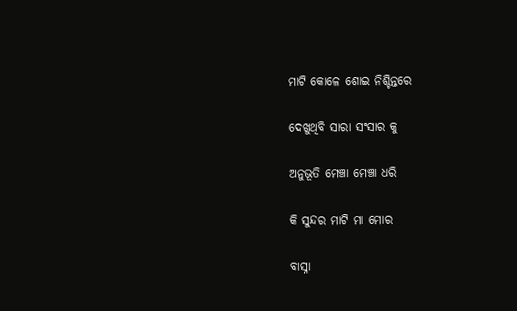ମାଟି କୋଳେ ଶୋଇ ନିଶ୍ଚିନ୍ତରେ

ଦେଖୁଥିବି ସାରା ସଂସାର କୁ

ଅନୁଭୂତି ମେଞ୍ଚା ମେଞ୍ଚା ଧରି

କି ସୁନ୍ଦର ମାଟି ମା ମୋର

ବାସ୍ନା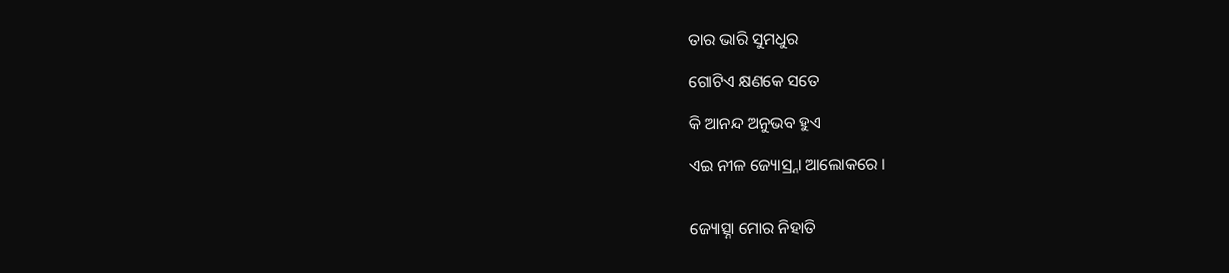ତାର ଭାରି ସୁମଧୁର

ଗୋଟିଏ କ୍ଷଣକେ ସତେ

କି ଆନନ୍ଦ ଅନୁଭବ ହୁଏ

ଏଇ ନୀଳ ଜ୍ୟୋସ୍ର୍ନା ଆଲୋକରେ ।


ଜ୍ୟୋତ୍ସ୍ନା ମୋର ନିହାତି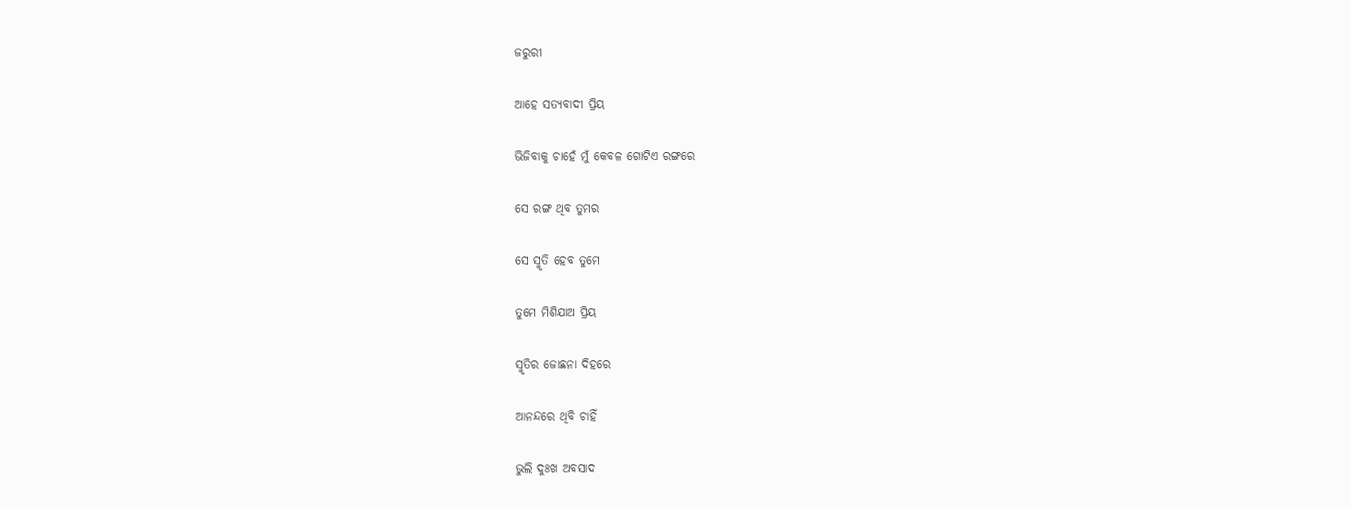ଜରୁରୀ

ଆହେ ସତ୍ୟବାଦୀ ପ୍ରିୟ

ଭିଜିବାକୁ ଚାହେଁ ମୁଁ କେବଳ ଗୋଟିଏ ରଙ୍ଗରେ

ସେ ରଙ୍ଗ ଥିବ ତୁମର

ସେ ସ୍ମୃତି ହେବ ତୁମେ

ତୁମେ ମିଶିଯାଅ ପ୍ରିୟ

ସ୍ମୃତିର ଜୋଛନା ଦିହରେ

ଆନନ୍ଦରେ ଥିବି ଚାହିଁ

ଭୁଲି ଦୁଃଖ ଅବସାଦ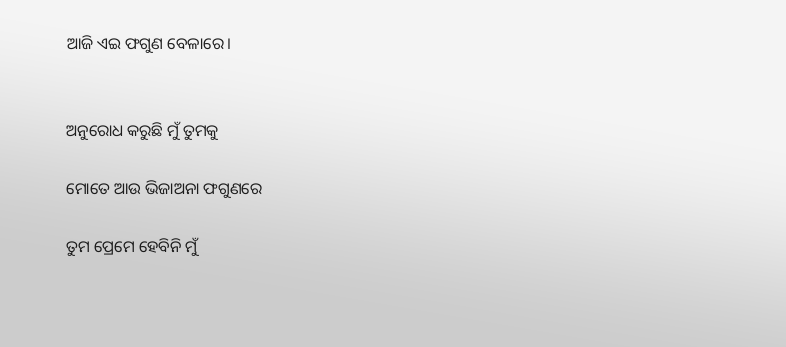ଆଜି ଏଇ ଫଗୁଣ ବେଳାରେ।


ଅନୁରୋଧ କରୁଛି ମୁଁ ତୁମକୁ

ମୋତେ ଆଉ ଭିଜାଅନା ଫଗୁଣରେ

ତୁମ ପ୍ରେମେ ହେବିନି ମୁଁ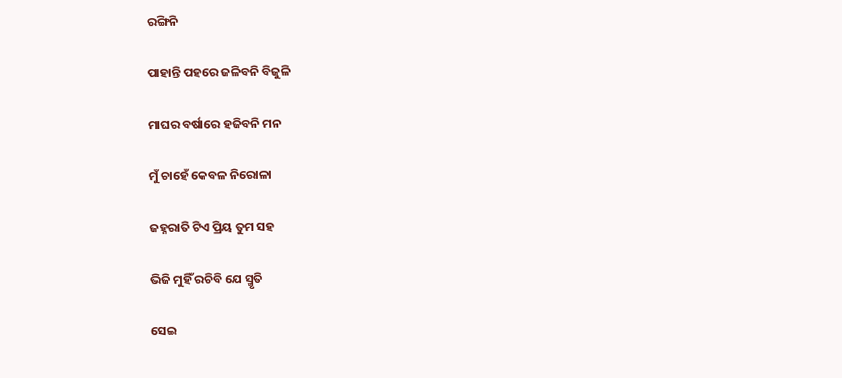ରଙ୍ଗିନି

ପାହାନ୍ତି ପହରେ ଜଳିବନି ବିଜୁଳି

ମାଘର ବର୍ଷାରେ ହଜିବନି ମନ

ମୁଁ ଚାହେଁ କେବଳ ନିରୋଳା

ଜହ୍ନରାତି ଟିଏ ପ୍ରିୟ ତୁମ ସହ

ଭିଜି ମୁହିଁ ରଚିବି ଯେ ସ୍ମୃତି

ସେଇ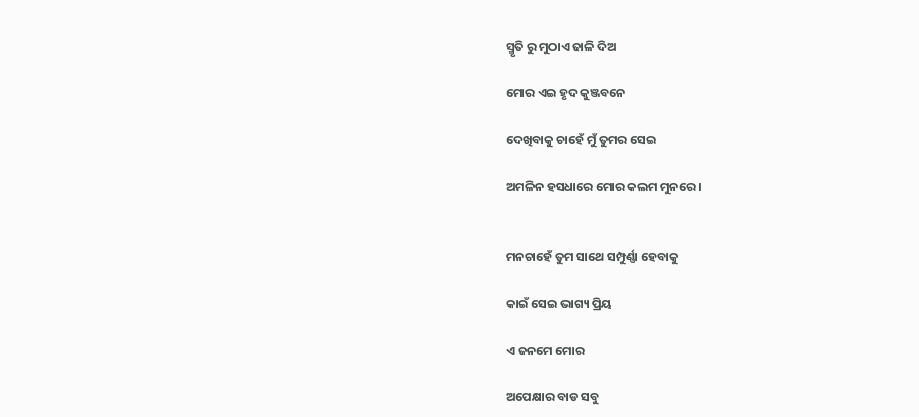ସ୍ମୃତି ରୁ ମୁଠାଏ ଢାଳି ଦିଅ

ମୋର ଏଇ ହୃଦ କୁଞ୍ଜବନେ

ଦେଖିବାକୁ ଚାହେଁ ମୁଁ ତୁମର ସେଇ

ଅମଳିନ ହସଧାରେ ମୋର କଲମ ମୁନରେ ।


ମନଚାହେଁ ତୁମ ସାଥେ ସମ୍ପୁର୍ଣ୍ଣା ହେବାକୁ

କାଇଁ ସେଇ ଭାଗ୍ୟ ପ୍ରିୟ

ଏ ଜନମେ ମୋର

ଅପେକ୍ଷାର ବାଡ ସବୁ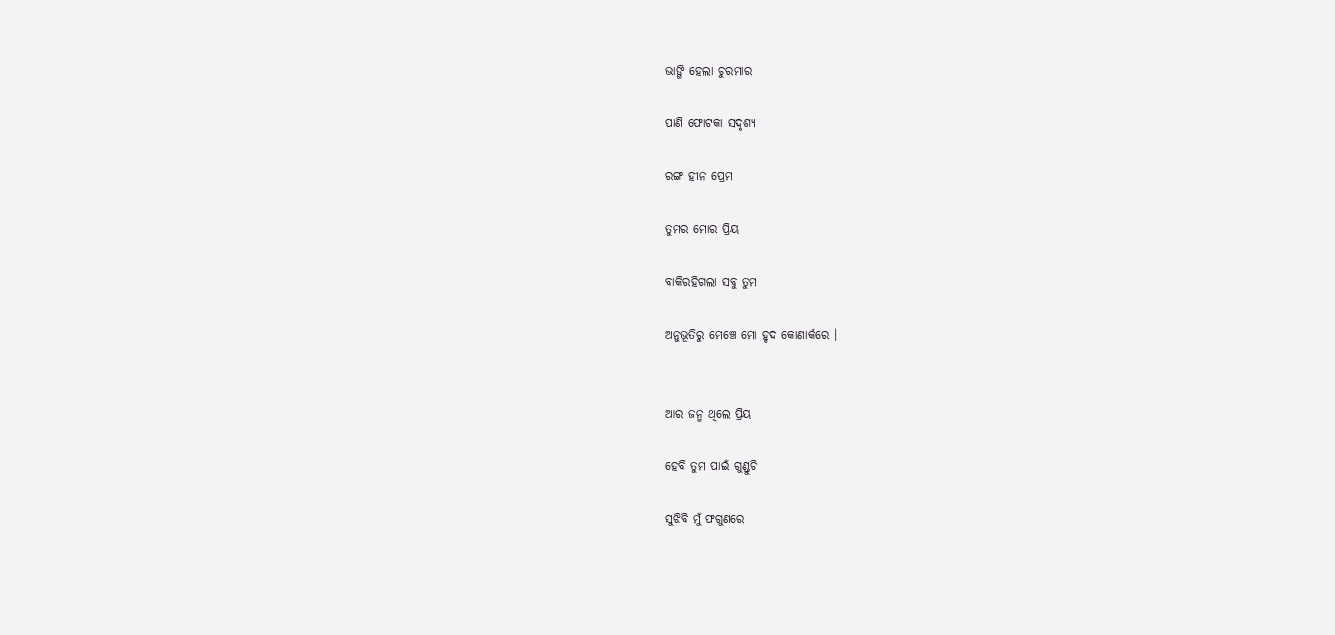ଭାଙ୍ଗି ହେଲା ଚୁରମାର

ପାଣି ଫୋଟକା ସଦୃଶ୍ୟ

ରଙ୍ଗ ହୀନ ପ୍ରେମ

ତୁମର ମୋର ପ୍ରିୟ

ବାକିରହିଗଲା ସବୁ ତୁମ

ଅନୁଭୂତିରୁ ମେଞ୍ଚେ ମୋ ହୃଦ କୋଣାର୍କରେ ।


ଆର ଜନ୍ମ ଥିଲେ ପ୍ରିୟ

ହେବି ତୁମ ପାଇଁ ଗୁଣ୍ଡୁଚି

ସୁଝିବି ମୁଁ ଫଗୁଣରେ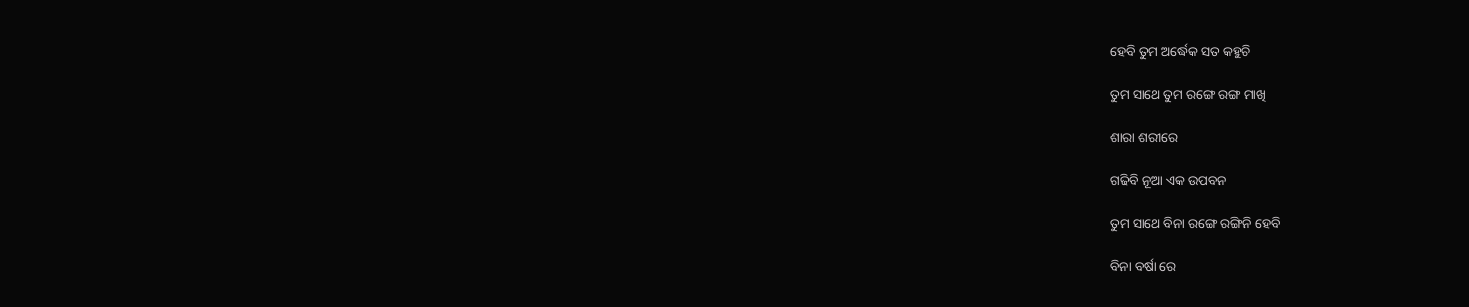ହେବି ତୁମ ଅର୍ଦ୍ଧେକ ସତ କହୁଚି

ତୁମ ସାଥେ ତୁମ ରଙ୍ଗେ ରଙ୍ଗ ମାଖି

ଶାରା ଶରୀରେ

ଗଢିବି ନୂଆ ଏକ ଉପବନ

ତୁମ ସାଥେ ବିନା ରଙ୍ଗେ ରଙ୍ଗିନି ହେବି

ବିନା ବର୍ଷା ରେ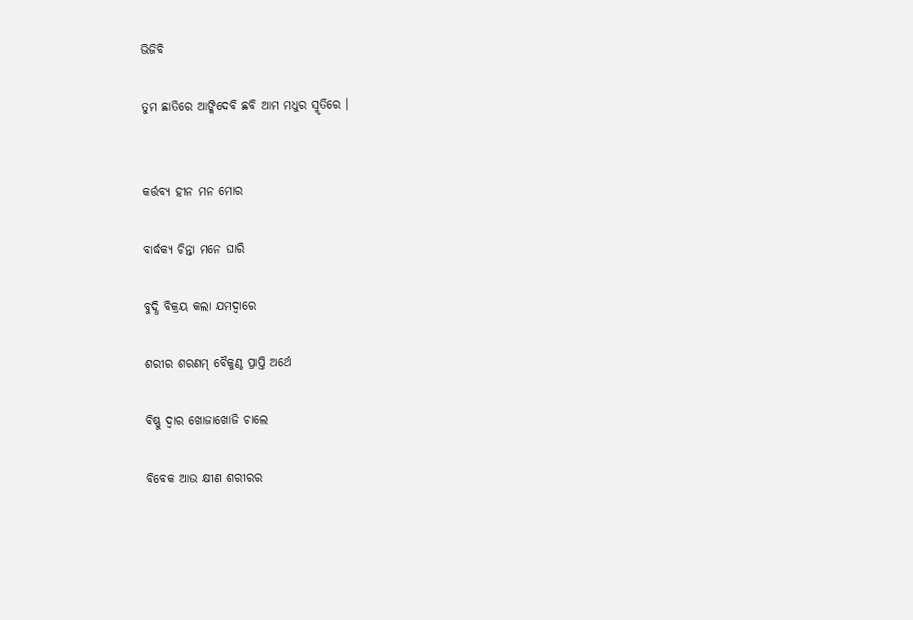ଭିଜିବି

ତୁମ ଛାତିରେ ଆଙ୍କିଦେବି ଛବି ଆମ ମଧୁର ସ୍ମୃତିରେ ।


କର୍ତ୍ତବ୍ୟ ହୀନ ମନ ମୋର

ବାର୍ଦ୍ଧକ୍ୟ ଚିନ୍ତା ମନେ ଘାରି

ବୁଦ୍ଧି ବିକ୍ରୟ କଲା ଯମଦ୍ବାରେ

ଶରୀର ଶରଣମ୍ ବୈକୁଣ୍ଠ ପ୍ରାପ୍ତି ଅର୍ଥେ

ବିଷ୍ଣୁ ଦ୍ଵାର ଖୋଜାଖୋଜି ଚାଲେ

ବିବେକ ଆଉ କ୍ଷୀଣ ଶରୀରର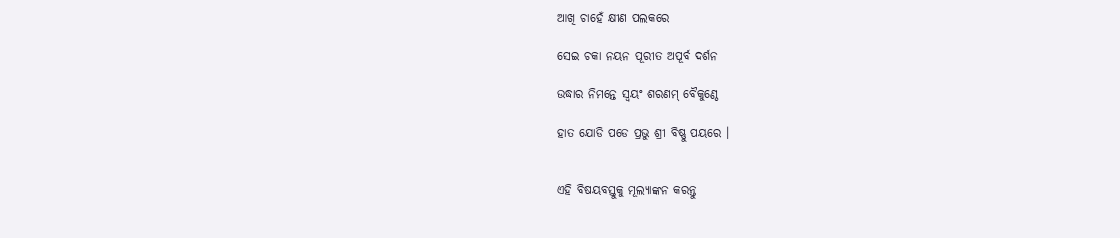ଆଖି ଚାହେଁ କ୍ଷୀଣ ପଲକରେ

ସେଇ ଚକା ନୟନ ପୂରୀତ ଅପୂର୍ବ ଦର୍ଶନ

ଉଦ୍ଧାର ନିମନ୍ତେ ସ୍ଵୟଂ ଶରଣମ୍ ବୈକୁଣ୍ଠେ

ହାତ ଯୋଡି ପଡେ ପ୍ରଭୁ ଶ୍ରୀ ବିଷ୍ଣୁ ପୟରେ ।


ଏହି ବିଷୟବସ୍ତୁକୁ ମୂଲ୍ୟାଙ୍କନ କରନ୍ତୁ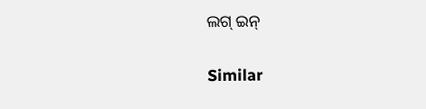ଲଗ୍ ଇନ୍

Similar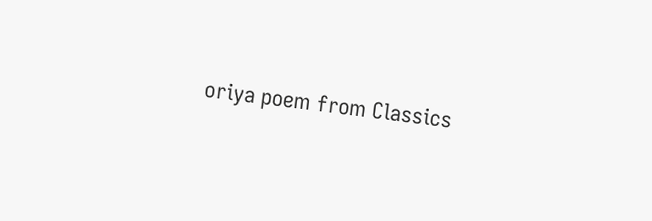oriya poem from Classics